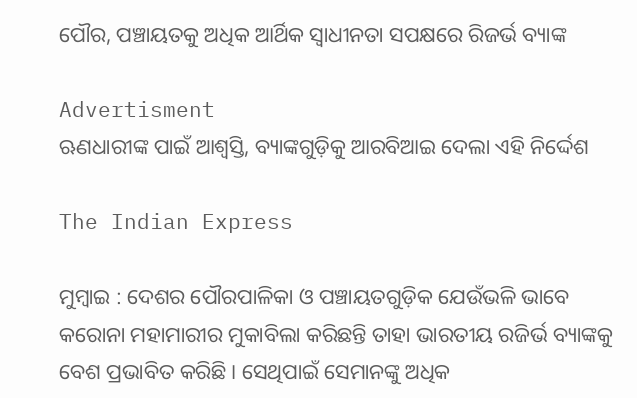ପୌର, ପଞ୍ଚାୟତକୁ ଅଧିକ ଆର୍ଥିକ ସ୍ୱାଧୀନତା ସପକ୍ଷରେ ରିଜର୍ଭ ବ୍ୟାଙ୍କ

Advertisment
ଋଣଧାରୀଙ୍କ ପାଇଁ ଆଶ୍ୱସ୍ତି, ବ୍ୟାଙ୍କଗୁଡ଼ିକୁ ଆରବିଆଇ ଦେଲା ଏହି ନିର୍ଦ୍ଦେଶ

The Indian Express

ମୁମ୍ବାଇ : ଦେଶର ପୌରପାଳିକା ଓ ପଞ୍ଚାୟତଗୁଡ଼ିକ ଯେଉଁଭଳି ଭାବେ କରୋନା ମହାମାରୀର ମୁକାବିଲା କରିଛନ୍ତି ତାହା ଭାରତୀୟ ରଜିର୍ଭ ବ୍ୟାଙ୍କକୁ ବେଶ ପ୍ରଭାବିତ କରିଛି। ସେଥିପାଇଁ ସେମାନଙ୍କୁ ଅଧିକ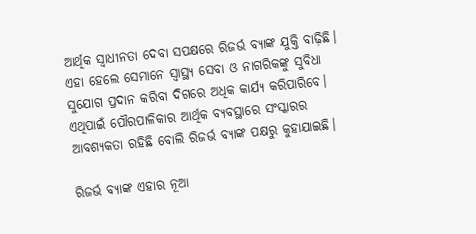ଆର୍ଥିକ ସ୍ବାଧୀନତା ଦେବା ସପକ୍ଷରେ ରିଜର୍ଭ ବ୍ୟାଙ୍କ ଯୁକ୍ତି ବାଢ଼ିଛି। ଏହା ହେଲେ ସେମାନେ ସ୍ବାସ୍ଥ୍ୟ ସେବା ଓ ନାଗରିକଙ୍କୁ ସୁବିଧା ସୁଯୋଗ ପ୍ରଦାନ କରିବା ଦିଗରେ ଅଧିକ କାର୍ଯ୍ୟ କରିପାରିବେ। ଏଥିପାଇଁ ପୌରପାଳିକାର ଆର୍ଥିକ ବ୍ୟବସ୍ଥାରେ ସଂସ୍କାରର ଆବଶ୍ୟକତା ରହିଛି ବୋଲି ରିଜର୍ଭ ବ୍ୟାଙ୍କ ପକ୍ଷରୁ କୁହାଯାଇଛି।

ରିଜର୍ଭ ବ୍ୟାଙ୍କ ଏହାର ନୂଆ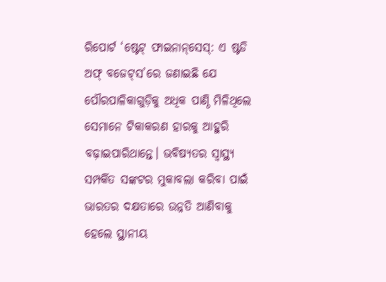ରିପୋର୍ଟ ‘ଷ୍ଟେଟ୍‌ ଫାଇନାନ୍‌ସେସ୍‌: ଏ ଷ୍ଟଡି ଅଫ୍ ବଜେଟ୍‌ସ’ରେ ଜଣାଇଛି ଯେ ପୌରପାଳିକାଗୁଡ଼ିକୁ ଅଧିକ ପାଣ୍ଠି ମିଳିଥିଲେ ସେମାନେ ଟିକାକରଣ ହାରକୁ ଆହୁରି ବଢ଼ାଇପାରିଥାନ୍ତେ। ଭବିଷ୍ୟତର ସ୍ବାସ୍ଥ୍ୟ ସମ୍ପର୍କିତ ସଙ୍କଟର ମୁକାବଲା କରିବା ପାଇଁ ଭାରତର ଦକ୍ଷତାରେ ଉନ୍ନତି ଆଣିବାକୁ ହେଲେ ସ୍ଥାନୀୟ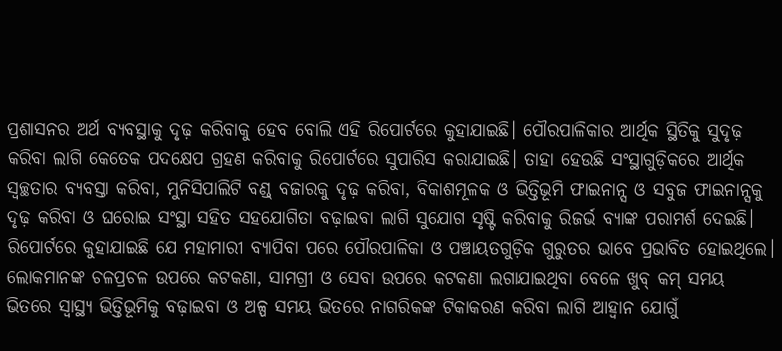ପ୍ରଶାସନର ଅର୍ଥ ବ୍ୟବସ୍ଥାକୁ ଦୃଢ଼ କରିବାକୁ ହେବ ବୋଲି ଏହି ରିପୋର୍ଟରେ କୁହାଯାଇଛି। ପୌରପାଳିକାର ଆର୍ଥିକ ସ୍ଥିତିକୁ ସୁଦୃଢ଼ କରିବା ଲାଗି କେତେକ ପଦକ୍ଷେପ ଗ୍ରହଣ କରିବାକୁ ରିପୋର୍ଟରେ ସୁପାରିସ କରାଯାଇଛି। ତାହା ହେଉଛି ସଂସ୍ଥାଗୁଡ଼ିକରେ ଆର୍ଥିକ ସ୍ବଚ୍ଛତାର ବ୍ୟବସ୍ତା କରିବା, ମୁନିସିପାଲିଟି ବଣ୍ଡ୍ ବଜାରକୁ ଦୃଢ଼ କରିବା, ବିକାଶମୂଳକ ଓ ଭିତ୍ତିଭୂମି ଫାଇନାନ୍ସ ଓ ସବୁଜ ଫାଇନାନ୍ସକୁ ଦୃଢ଼ କରିବା ଓ ଘରୋଇ ସଂସ୍ଥା ସହିତ ସହଯୋଗିତା ବଢ଼ାଇବା ଲାଗି ସୁଯୋଗ ସୃଷ୍ଟି କରିବାକୁ ରିଜର୍ଭ ବ୍ୟାଙ୍କ ପରାମର୍ଶ ଦେଇଛି।
ରିପୋର୍ଟରେ କୁହାଯାଇଛି ଯେ ମହାମାରୀ ବ୍ୟାପିବା ପରେ ପୌରପାଳିକା ଓ ପଞ୍ଚାୟତଗୁଡ଼ିକ ଗୁରୁତର ଭାବେ ପ୍ରଭାବିତ ହୋଇଥିଲେ। ଲୋକମାନଙ୍କ ଚଳପ୍ରଚଳ ଉପରେ କଟକଣା, ସାମଗ୍ରୀ ଓ ସେବା ଉପରେ କଟକଣା ଲଗାଯାଇଥିବା ବେଳେ ଖୁବ୍‌ କମ୍ ସମୟ ଭିତରେ ସ୍ବାସ୍ଥ୍ୟ ଭିତ୍ତିଭୂମିକୁ ବଢ଼ାଇବା ଓ ଅଳ୍ପ ସମୟ ଭିତରେ ନାଗରିକଙ୍କ ଟିକାକରଣ କରିବା ଲାଗି ଆହ୍ବାନ ଯୋଗୁଁ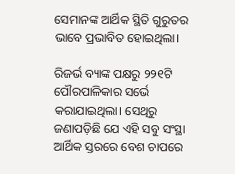ସେମାନଙ୍କ ଆର୍ଥିକ ସ୍ଥିତି ଗୁରୁତର ଭାବେ ପ୍ରଭାବିତ ହୋଇଥିଲା।

ରିଜର୍ଭ ବ୍ୟାଙ୍କ ପକ୍ଷରୁ ୨୨୧ଟି ପୌରପାଳିକାର ସର୍ଭେ କରାଯାଇଥିଲା। ସେଥିରୁ ଜଣାପଡ଼ିଛି ଯେ ଏହି ସବୁ ସଂସ୍ଥା ଆର୍ଥିକ ସ୍ତରରେ ବେଶ ଚାପରେ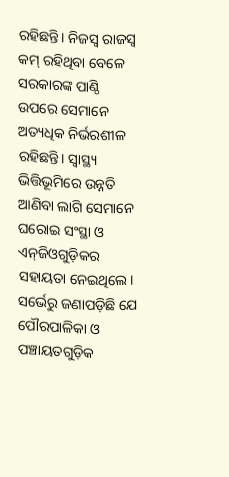ରହିଛନ୍ତି। ନିଜସ୍ବ ରାଜସ୍ବ କମ୍ ରହିଥିବା ବେଳେ ସରକାରଙ୍କ ପାଣ୍ଠି ଉପରେ ସେମାନେ ଅତ୍ୟଧିକ ନିର୍ଭରଶୀଳ ରହିଛନ୍ତି। ସ୍ବାସ୍ଥ୍ୟ ଭିତ୍ତିଭୂମିରେ ଉନ୍ନତି ଆଣିବା ଲାଗି ସେମାନେ ଘରୋଇ ସଂସ୍ଥା ଓ ଏନ୍‌ଜିଓଗୁଡ଼ିକର ସହାୟତା ନେଇଥିଲେ। ସର୍ଭେରୁ ଜଣାପଡ଼ିଛି ‌ଯେ ପୌରପାଳିକା ଓ ପଞ୍ଚାୟତଗୁଡ଼ିକ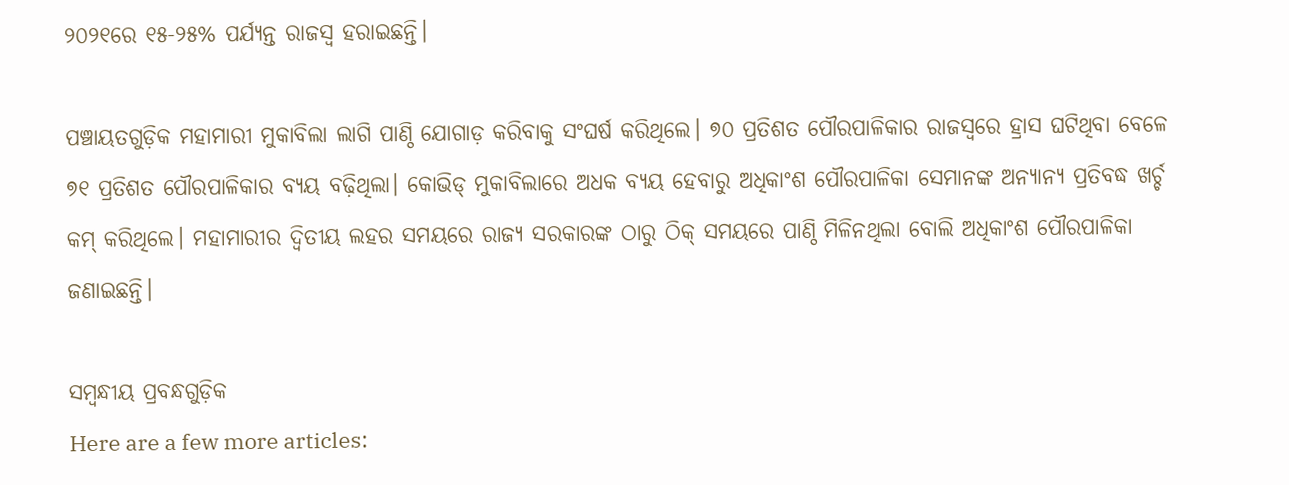୨୦୨୧ରେ ୧୫-୨୫% ପର୍ଯ୍ୟନ୍ତ ରାଜସ୍ବ ହରାଇଛନ୍ତି।

ପଞ୍ଚାୟତଗୁଡ଼ିକ ମହାମାରୀ ମୁକାବିଲା ଲାଗି ପାଣ୍ଠି ଯୋଗାଡ଼ କରିବାକୁ ସଂଘର୍ଷ କରିଥିଲେ। ୭୦ ପ୍ରତିଶତ ପୌରପାଳିକାର ରାଜସ୍ବରେ ହ୍ରାସ ଘଟିଥିବା ବେଳେ ୭୧ ପ୍ରତିଶତ ପୌରପାଳିକାର ବ୍ୟୟ ବଢ଼ିଥିଲା। କୋଭିଡ୍ ମୁକାବିଲାରେ ଅଧକ ବ୍ୟୟ ହେବାରୁ ଅଧିକାଂଶ ପୌରପାଳିକା ସେମାନଙ୍କ ଅନ୍ୟାନ୍ୟ ପ୍ରତିବଦ୍ଧ ଖର୍ଚ୍ଚ କମ୍ କରିଥିଲେ। ମହାମାରୀର ଦ୍ବିତୀୟ ଲହର ସମୟରେ ରାଜ୍ୟ ସରକାରଙ୍କ ଠାରୁ ଠିକ୍ ସମୟରେ ପାଣ୍ଠି ମିଳିନଥିଲା ବୋଲି ଅଧିକାଂଶ ପୌରପାଳିକା ଜଣାଇଛନ୍ତି।

ସମ୍ବନ୍ଧୀୟ ପ୍ରବନ୍ଧଗୁଡ଼ିକ
Here are a few more articles: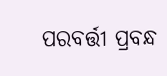ପରବର୍ତ୍ତୀ ପ୍ରବନ୍ଧ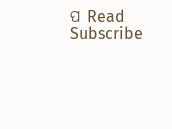ପ Read
Subscribe